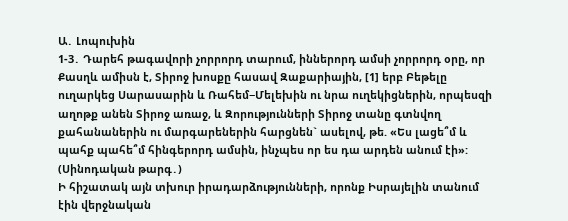Ա․ Լոպուխին
1-3․ Դարեհ թագավորի չորրորդ տարում, իններորդ ամսի չորրորդ օրը, որ Քասղև ամիսն է, Տիրոջ խոսքը հասավ Զաքարիային, [1] երբ Բեթելը ուղարկեց Սարասարին և Ռահեմ−Մելեխին ու նրա ուղեկիցներին, որպեսզի աղոթք անեն Տիրոջ առաջ, և Զորությունների Տիրոջ տանը գտնվող քահանաներին ու մարգարեներին հարցնեն` ասելով, թե. «Ես լացե՞մ և պահք պահե՞մ հինգերորդ ամսին, ինչպես որ ես դա արդեն անում էի»: (Սինոդական թարգ․)
Ի հիշատակ այն տխուր իրադարձությունների, որոնք Իսրայելին տանում էին վերջնական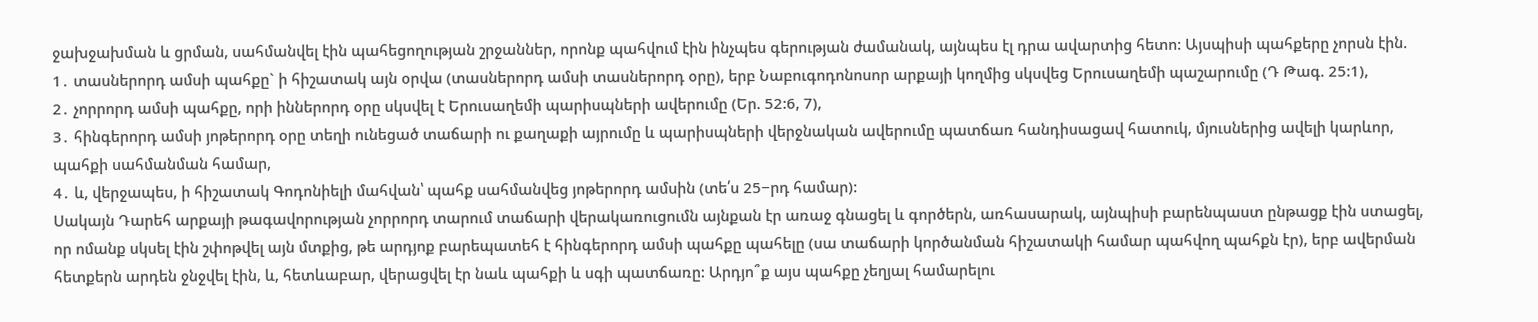ջախջախման և ցրման, սահմանվել էին պահեցողության շրջաններ, որոնք պահվում էին ինչպես գերության ժամանակ, այնպես էլ դրա ավարտից հետո: Այսպիսի պահքերը չորսն էին.
1․ տասներորդ ամսի պահքը` ի հիշատակ այն օրվա (տասներորդ ամսի տասներորդ օրը), երբ Նաբուգոդոնոսոր արքայի կողմից սկսվեց Երուսաղեմի պաշարումը (Դ Թագ. 25:1),
2․ չորրորդ ամսի պահքը, որի իններորդ օրը սկսվել է Երուսաղեմի պարիսպների ավերումը (Եր. 52:6, 7),
3․ հինգերորդ ամսի յոթերորդ օրը տեղի ունեցած տաճարի ու քաղաքի այրումը և պարիսպների վերջնական ավերումը պատճառ հանդիսացավ հատուկ, մյուսներից ավելի կարևոր, պահքի սահմանման համար,
4․ և, վերջապես, ի հիշատակ Գոդոնիելի մահվան՝ պահք սահմանվեց յոթերորդ ամսին (տե՛ս 25−րդ համար):
Սակայն Դարեհ արքայի թագավորության չորրորդ տարում տաճարի վերակառուցումն այնքան էր առաջ գնացել և գործերն, առհասարակ, այնպիսի բարենպաստ ընթացք էին ստացել, որ ոմանք սկսել էին շփոթվել այն մտքից, թե արդյոք բարեպատեհ է հինգերորդ ամսի պահքը պահելը (սա տաճարի կործանման հիշատակի համար պահվող պահքն էր), երբ ավերման հետքերն արդեն ջնջվել էին, և, հետևաբար, վերացվել էր նաև պահքի և սգի պատճառը: Արդյո՞ք այս պահքը չեղյալ համարելու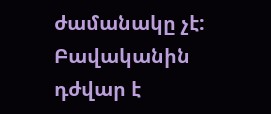ժամանակը չէ: Բավականին դժվար է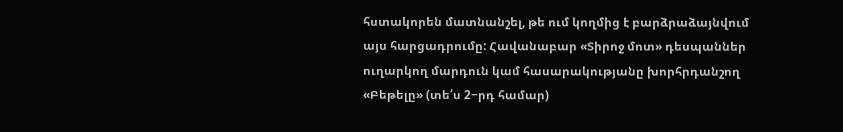հստակորեն մատնանշել, թե ում կողմից է բարձրաձայնվում այս հարցադրումը: Հավանաբար «Տիրոջ մոտ» դեսպաններ ուղարկող մարդուն կամ հասարակությանը խորհրդանշող «Բեթելը» (տե՛ս 2−րդ համար)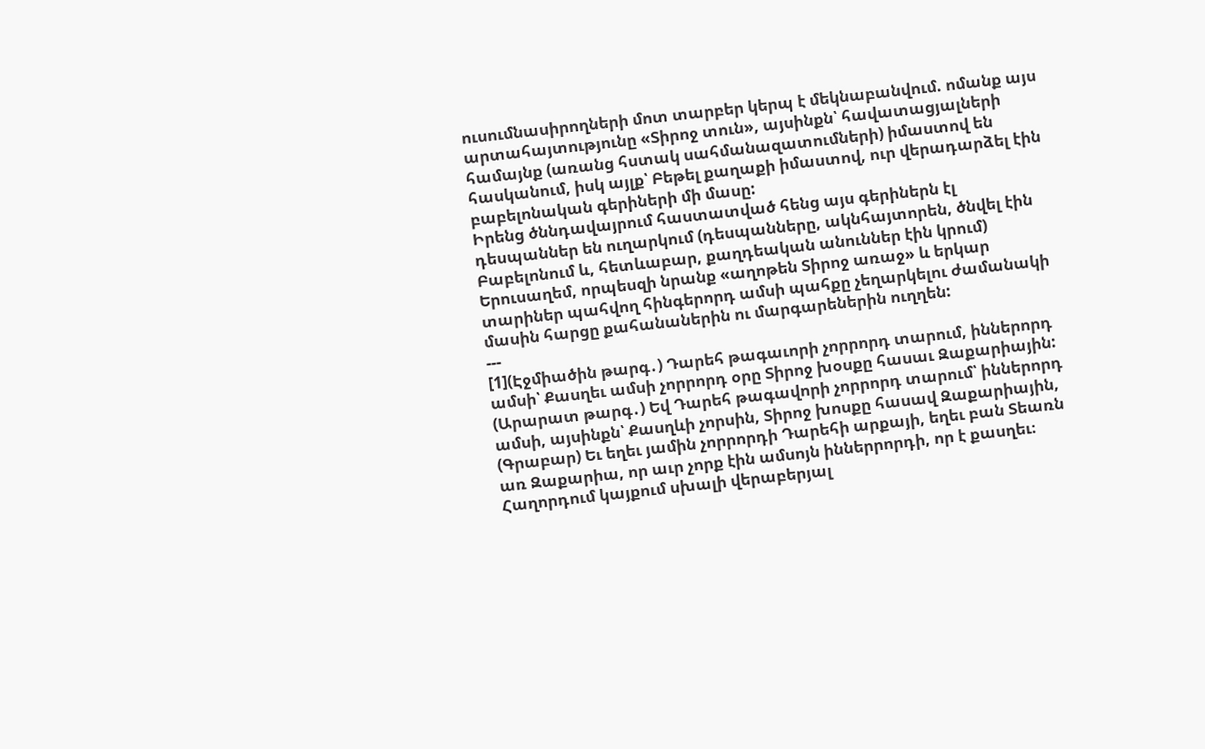ուսումնասիրողների մոտ տարբեր կերպ է մեկնաբանվում. ոմանք այս արտահայտությունը «Տիրոջ տուն», այսինքն՝ հավատացյալների համայնք (առանց հստակ սահմանազատումների) իմաստով են հասկանում, իսկ այլք՝ Բեթել քաղաքի իմաստով, ուր վերադարձել էին բաբելոնական գերիների մի մասը:
Իրենց ծննդավայրում հաստատված հենց այս գերիներն էլ դեսպաններ են ուղարկում (դեսպանները, ակնհայտորեն, ծնվել էին Բաբելոնում և, հետևաբար, քաղդեական անուններ էին կրում) Երուսաղեմ, որպեսզի նրանք «աղոթեն Տիրոջ առաջ» և երկար տարիներ պահվող հինգերորդ ամսի պահքը չեղարկելու ժամանակի մասին հարցը քահանաներին ու մարգարեներին ուղղեն:
---
[1](Էջմիածին թարգ․) Դարեհ թագաւորի չորրորդ տարում, իններորդ ամսի՝ Քասղեւ ամսի չորրորդ օրը Տիրոջ խօսքը հասաւ Զաքարիային:
(Արարատ թարգ․) Եվ Դարեհ թագավորի չորրորդ տարում՝ իններորդ ամսի, այսինքն՝ Քասղևի չորսին, Տիրոջ խոսքը հասավ Զաքարիային,
(Գրաբար) Եւ եղեւ յամին չորրորդի Դարեհի արքայի, եղեւ բան Տեառն առ Զաքարիա, որ աւր չորք էին ամսոյն իններրորդի, որ է քասղեւ։
Հաղորդում կայքում սխալի վերաբերյալ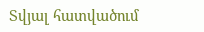Տվյալ հատվածում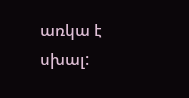առկա է սխալ: